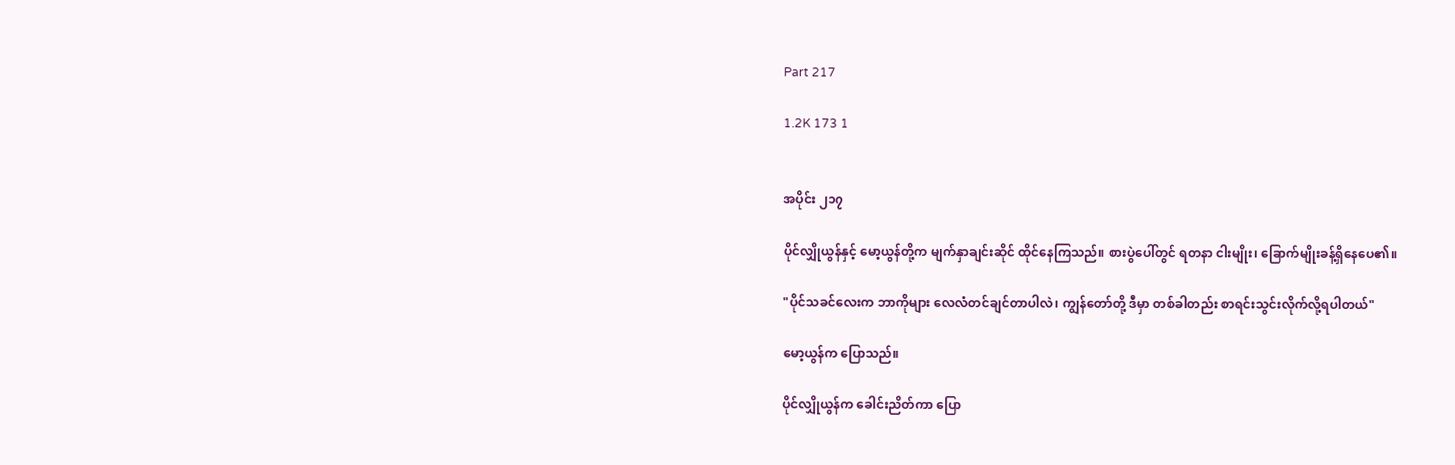Part 217

1.2K 173 1


အပိုင်း ၂၁၇

ပိုင်လျှိုယွန်နှင့် မော့ယွန်တို့က မျက်နှာချင်းဆိုင် ထိုင်နေကြသည်။ စားပွဲပေါ်တွင် ရတနာ ငါးမျိုး၊ ခြောက်မျိုးခန့်ရှိနေပေ၏။

"ပိုင်သခင်လေးက ဘာကိုများ လေလံတင်ချင်တာပါလဲ၊ ကျွန်တော်တို့ ဒီမှာ တစ်ခါတည်း စာရင်းသွင်းလိုက်လို့ရပါတယ်"

မော့ယွန်က ပြောသည်။

ပိုင်လျှိုယွန်က ခေါင်းညိတ်ကာ ပြော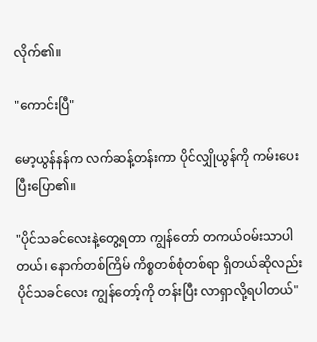လိုက်၏။

"ကောင်းပြီ"

မော့ယွန်နန်က လက်ဆန့်တန်းကာ ပိုင်လျှိုယွန်ကို ကမ်းပေးပြီးပြော၏။

"ပိုင်သခင်လေးနဲ့တွေ့ရတာ ကျွန်တော် တကယ်ဝမ်းသာပါတယ်၊ နောက်တစ်ကြိမ် ကိစ္စတစ်စုံတစ်ရာ ရှိတယ်ဆိုလည်း ပိုင်သခင်လေး ကျွန်တော့်ကို တန်းပြီး လာရှာလို့ရပါတယ်"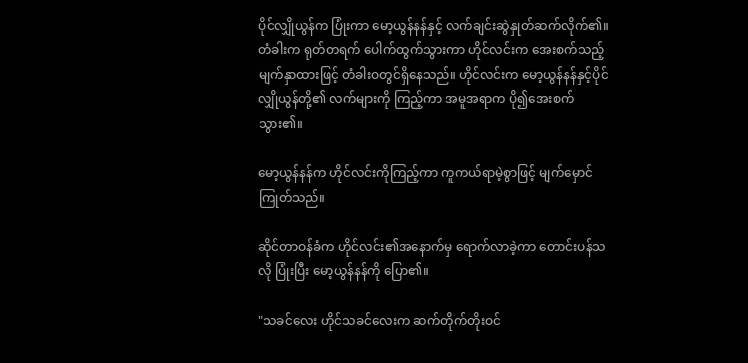ပိုင်လျှိုယွန်က ပြုံးကာ မော့ယွန်နန်နှင့် လက်ချင်းဆွဲနှုတ်ဆက်လိုက်၏။ တံခါးက ရုတ်တရက် ပေါက်ထွက်သွားကာ ဟိုင်လင်းက အေးစက်သည့်မျက်နှာထားဖြင့် တံခါးဝတွင်ရှိနေသည်။ ဟိုင်လင်းက မော့ယွန်နန်နှင့်ပိုင်လျှိုယွန်တို့၏ လက်များကို ကြည့်ကာ အမူအရာက ပို၍အေးစက်သွား၏။

မော့ယွန်နန်က ဟိုင်လင်းကိုကြည့်ကာ ကူကယ်ရာမဲ့စွာဖြင့် မျက်မှောင်ကြုတ်သည်။

ဆိုင်တာဝန်ခံက ဟိုင်လင်း၏အနောက်မှ ရောက်လာခဲ့ကာ တောင်းပန်သလို ပြုံးပြီး မော့ယွန်နန်ကို ပြော၏။

"သခင်လေး ဟိုင်သခင်လေးက ဆက်တိုက်တိုးဝင်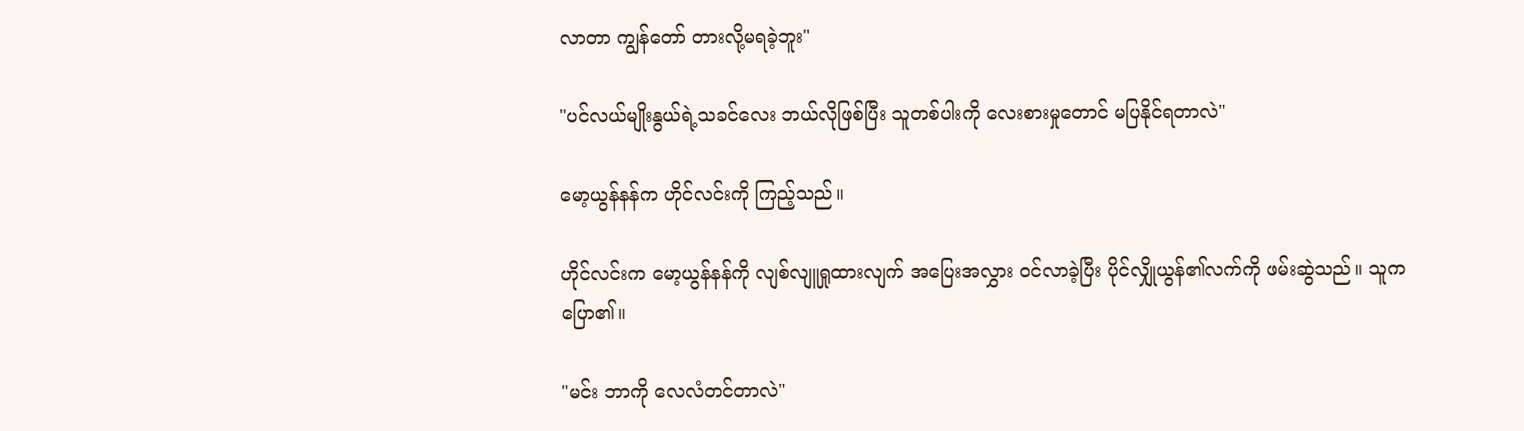လာတာ ကျွန်တော် တားလို့မရခဲ့ဘူး"

"ပင်လယ်မျိုးနွယ်ရဲ့သခင်လေး ဘယ်လိုဖြစ်ပြီး သူတစ်ပါးကို လေးစားမှုတောင် မပြနိုင်ရတာလဲ"

မော့ယွန်နန်က ဟိုင်လင်းကို ကြည့်သည်။

ဟိုင်လင်းက မော့ယွန်နန်ကို လျစ်လျူရှုထားလျက် အပြေးအလွှား ဝင်လာခဲ့ပြီး ပိုင်လျှိုယွန်၏လက်ကို ဖမ်းဆွဲသည်။ သူက ပြော၏။

"မင်း ဘာကို လေလံတင်တာလဲ"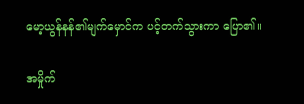မော့ယွန်နန်၏မျက်မှောင်က ပင့်တက်သွားကာ ပြော၏။

အမှိုက်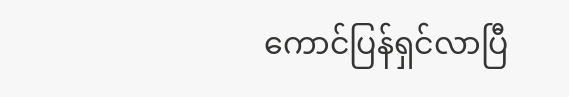ကောင်ပြန်ရှင်လာပြီ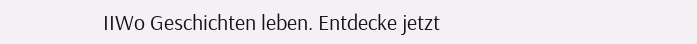IIWo Geschichten leben. Entdecke jetzt